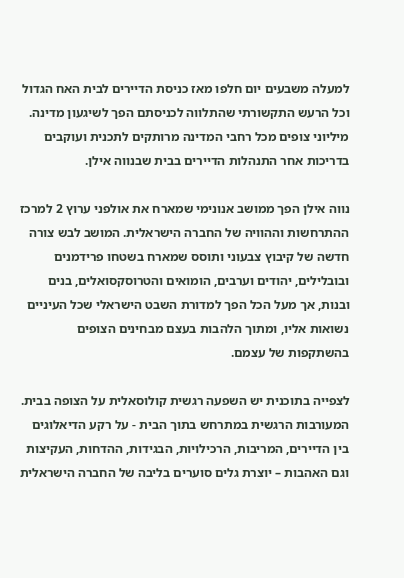למעלה משבעים יום חלפו מאז כניסת הדיירים לבית האח הגדול וכל הרעש התקשורתי שהתלווה לכניסתם הפך לשיגעון מדינה. מיליוני צופים מכל רחבי המדינה מרותקים לתכנית ועוקבים בדריכות אחר התנהלות הדיירים בבית שבנווה אילן.

נווה אילן הפך ממושב אנונימי שמארח את אולפני ערוץ 2 למרכז ההתרחשות וההוויה של החברה הישראלית. המושב לבש צורה חדשה של קיבוץ צבעוני ותוסס שמארח בשטחו פרידמנים ובובלילים, יהודים וערבים, הומואים והטרוסקסואלים, בנים ובנות, אך מעל הכל הפך למדורת השבט הישראלי שכל העיניים נשואות אליו, ומתוך הלהבות בעצם מבחינים הצופים בהשתקפות של עצמם.

לצפייה בתוכנית יש השפעה רגשית קולוסאלית על הצופה בבית. המעורבות הרגשית במתרחש בתוך הבית - על רקע הדיאלוגים בין הדיירים, המריבות, הרכילויות, הבגידות, ההדחות, העקיצות וגם האהבות – יוצרת גלים סוערים בליבה של החברה הישראלית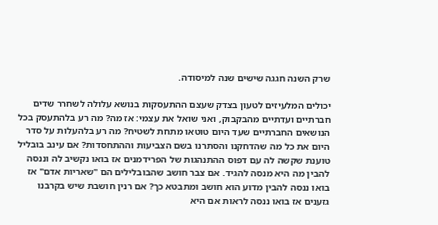שרק השנה חגגה שישים שנה למיסודה.

יכולים המלעיזים לטעון בצדק שעצם ההתעסקות בנושא עלולה לשחרר שדים חברתיים ועדתיים מהבקבוק, ואני שואל את עצמי: אז מה? מה רע בלהתעסק בכל הנושאים החברתיים שעד היום טוטאו מתחת לשטיח? מה רע בלהעלות על סדר היום את כל מה שהדחקנו והסתרנו בשם הצביעות וההתחסדות? אם עינב בובליל טוענת שקשה לה עם דפוס ההתנהגות של הפרידמנים אז בואו נקשיב לה וננסה להבין מה היא מנסה להגיד. אם צבר חושב שהבובלילים הם "שאריות אדם" אז בואו ננסה להבין מדוע הוא חושב ומתבטא כך? אם רנין חושבת שיש בקרבנו גזענים אז בואו ננסה לראות אם היא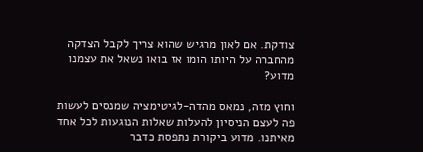צודקת. אם לאון מרגיש שהוא צריך לקבל הצדקה מהחברה על היותו הומו אז בואו נשאל את עצמנו מדוע?

וחוץ מזה, נמאס מהדה-לגיטימציה שמנסים לעשות פה לעצם הניסיון להעלות שאלות הנוגעות לכל אחד מאיתנו. מדוע ביקורת נתפסת כדבר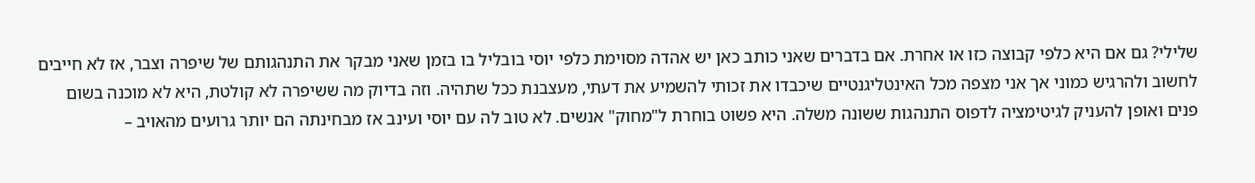שלילי? גם אם היא כלפי קבוצה כזו או אחרת. אם בדברים שאני כותב כאן יש אהדה מסוימת כלפי יוסי בובליל בו בזמן שאני מבקר את התנהגותם של שיפרה וצבר, אז לא חייבים לחשוב ולהרגיש כמוני אך אני מצפה מכל האינטליגנטיים שיכבדו את זכותי להשמיע את דעתי, מעצבנת ככל שתהיה. וזה בדיוק מה ששיפרה לא קולטת, היא לא מוכנה בשום פנים ואופן להעניק לגיטימציה לדפוס התנהגות ששונה משלה. היא פשוט בוחרת ל"מחוק" אנשים. לא טוב לה עם יוסי ועינב אז מבחינתה הם יותר גרועים מהאויב –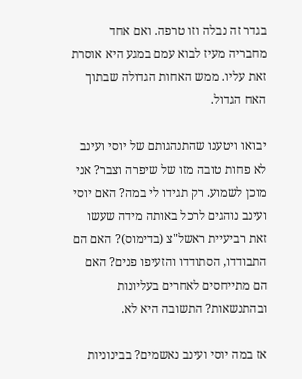בגדר זה נבלה וזו טרפה. ואם אחד מחבריה מעיז לבוא עמם במגע היא אוסרת זאת עליו. ממש האחות הגדולה שבתוך האח הגדול.

יבואו ויטענו שהתנהגותם של יוסי ועינב לא פחות טובה מזו של שיפרה וצבר? אני מוכן לשמוע. רק תגידו לי במה? האם יוסי ועינב נוהגים לרכל באותה מידה שעשו זאת רביעיית ראשל"צ (בדימוס)? האם הם התבודדו, הסתודדו והזעיפו פנים? האם הם מתייחסים לאחרים בעליונות ובהתנשאות? התשובה היא לא.

אז במה יוסי ועינב נאשמים? בבינוניות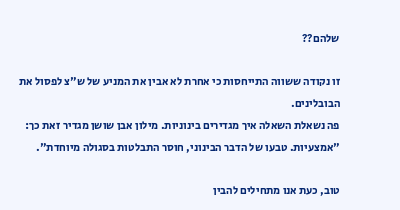שלהם??

זו נקודה ששווה התייחסות כי אחרת לא אבין את המניע של ש"צ לפסול את הבובלינים.
פה נשאלת השאלה איך מגדירים בינוניות. מילון אבן שושן מגדיר זאת כך: "אמצעיות. טבעו של הדבר הבינוני, חוסר התבלטות בסגולה מיוחדת".

טוב, כעת אנו מתחילים להבין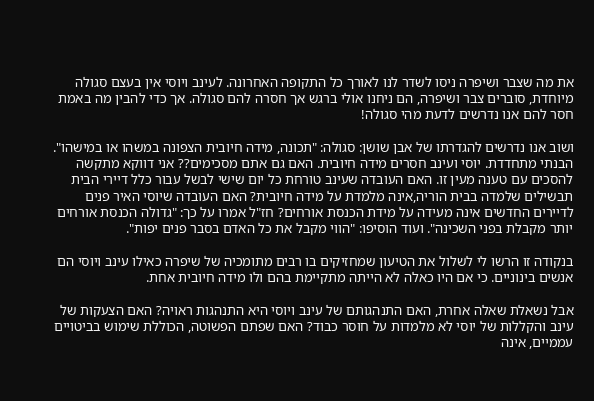את מה שצבר ושיפרה ניסו לשדר לנו לאורך כל התקופה האחרונה. לעינב ויוסי אין בעצם סגולה מיוחדת, סוברים צבר ושיפרה, הם ניחנו אולי ברגש אך חסרה להם סגולה. אך כדי להבין מה באמת חסר להם אנו נדרשים לדעת מהי סגולה!

ושוב אנו נדרשים להגדרתו של אבן שושן: סגולה: "תכונה, מידה חיובית הצפונה במשהו או במישהו". הבנתי מתחדדת. יוסי ועינב חסרים מידה חיובית. האם גם אתם מסכימים?? אני דווקא מתקשה להסכים עם טענה מעין זו. האם העובדה שעינב טורחת כל יום שישי לבשל עבור כלל דיירי הבית תבשילים שלמדה בבית הוריה,אינה מלמדת על מידה חיובית? האם העובדה שיוסי האיר פנים לדיירים החדשים אינה מעידה על מידת הכנסת אורחים? חז"ל אמרו על כך: "גדולה הכנסת אורחים יותר מקבלת בפני השכינה". ועוד הוסיפו: "הווי מקבל את כל האדם בסבר פנים יפות".

בנקודה זו הרשו לי לשלול את הטיעון שמחזיקים בו רבים מתומכיה של שיפרה כאילו עינב ויוסי הם אנשים בינוניים. כי אם היו כאלה לא הייתה מתקיימת בהם ולו מידה חיובית אחת.

אבל נשאלת שאלה אחרת, האם התנהגותם של עינב ויוסי היא התנהגות ראויה? האם הצעקות של עינב והקללות של יוסי לא מלמדות על חוסר כבוד? האם שפתם הפשוטה, הכוללת שימוש בביטויים עממיים, אינה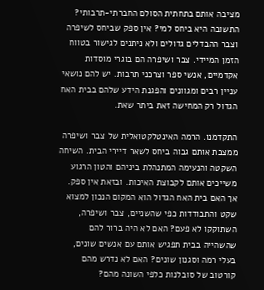מציבה אותם בתחתית הסולם החברתי-תרבותי? התשובה היא ביחס למי? אין ספק שביחס לשיפרה וצבר ההבדלים גדולים ולא ניתנים לגישור בטווח הזמן המיידי. צבר ושיפרה הם בוגרי מוסדות אקדמיים, אנשי ספר וצרכני תרבות. יש להם נושאי עניין רבים ומגוונים והפגנת הידע שלהם בבית האח הגדול רק המחישה זאת ביתר שאת.

התקדמנו. הרמה האינטלקטואלית של צבר ושיפרה ממצבת אותם גבוה ביחס לשאר דיירי הבית. השיחה השקטה והנעימה המתנהלת ביניהם והטון הרגוע משייכים אותם לקבוצת האיכות. ובזאת אין ספק. אך האם בית האח הגדול הוא המקום הנכון למצוא שקט והתבודדות כפי שהשניים, צבר ושיפרה, השתוקקו לא פעם? האם לא היה ברור להם שהשהייה בבית תפגיש אותם עם אנשים שונים, בעלי רמה וסגנון שונים? האם לא נדרש מהם קורטוב של סובלנות כלפי השונה מהם?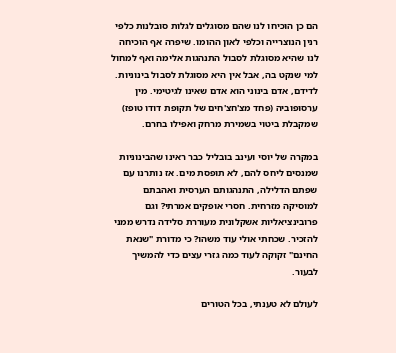הם כן הוכיחו לנו שהם מסוגלים לגלות סובלנות כלפי רנין הנוצרייה וכלפי לאון ההומו. שיפרה אף הוכיחה לנו שהיא מסוגלת לסבול התנהגות אלימה ואף למחול למי שנקט בה, אבל אין היא מסוגלת לסבול בינוניות. לדידם, אדם בינוני הוא אדם שאינו לגיטימי. מין ערסופוביה (פחד מצ'חצ'חים של תקופת דודו טופז) שמקבלת ביטוי בשמירת מרחק ואפילו בחרם.

במקרה של יוסי ועינב בובליל כבר ראינו שהבינוניות שמנסים ליחס להם, לא תופסת מים. אז נותרנו עם שפתם הדלילה, התנהגותם הערסית ואהבתם למוסיקה מזרחית. חסרי אופקים אמרתי? וגם פרובינציאליות אשקלונית מעוררת סלידה נדרש ממני להזכיר. שכחתי אולי עוד משהו? כי מדורת "שנאת החינם" זקוקה לעוד כמה גזרי עצים כדי להמשיך לבעור.

לעולם לא טענתי, בכל הטורים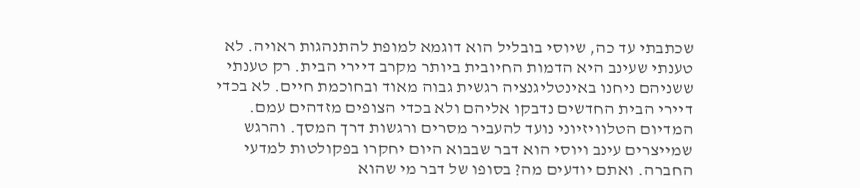שכתבתי עד כה, שיוסי בובליל הוא דוגמא למופת להתנהגות ראויה. לא טענתי שעינב היא הדמות החיובית ביותר מקרב דיירי הבית. רק טענתי ששניהם ניחנו באינטליגנציה רגשית גבוה מאוד ובחוכמת חיים. לא בכדי דיירי הבית החדשים נדבקו אליהם ולא בכדי הצופים מזדהים עמם. המדיום הטלוויזיוני נועד להעביר מסרים ורגשות דרך המסך. והרגש שמייצרים עינב ויוסי הוא דבר שבבוא היום יחקרו בפקולטות למדעי החברה. ואתם יודעים מה? בסופו של דבר מי שהוא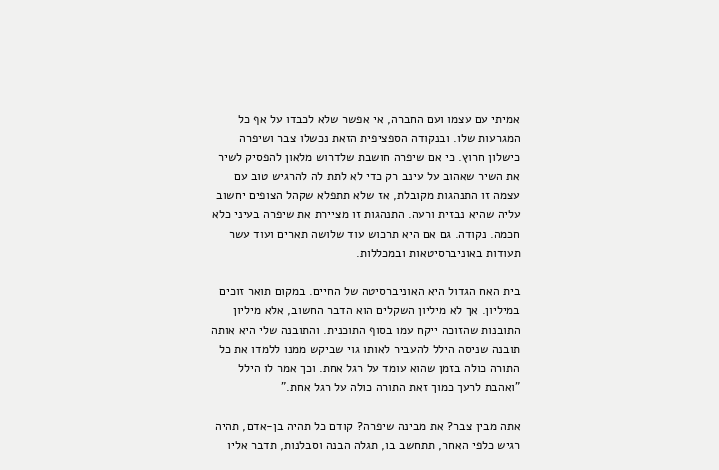אמיתי עם עצמו ועם החברה, אי אפשר שלא לכבדו על אף כל המגרעות שלו. ובנקודה הספציפית הזאת נכשלו צבר ושיפרה כישלון חרוץ. כי אם שיפרה חושבת שלדרוש מלאון להפסיק לשיר את השיר שאהוב על עינב רק כדי לא לתת לה להרגיש טוב עם עצמה זו התנהגות מקובלת, אז שלא תתפלא שקהל הצופים יחשוב עליה שהיא נבזית ורעה. התנהגות זו מציירת את שיפרה בעיני כלא חכמה. נקודה. גם אם היא תרכוש עוד שלושה תארים ועוד עשר תעודות באוניברסיטאות ובמכללות.

בית האח הגדול היא האוניברסיטה של החיים. במקום תואר זוכים במיליון. אך לא מיליון השקלים הוא הדבר החשוב, אלא מיליון התובנות שהזוכה ייקח עמו בסוף התוכנית. והתובנה שלי היא אותה תובנה שניסה הילל להעביר לאותו גוי שביקש ממנו ללמדו את כל התורה כולה בזמן שהוא עומד על רגל אחת. וכך אמר לו הילל "ואהבת לרעך כמוך זאת התורה כולה על רגל אחת."

אתה מבין צבר? את מבינה שיפרה? קודם כל תהיה בן-אדם, תהיה רגיש כלפי האחר, תתחשב בו, תגלה הבנה וסבלנות, תדבר אליו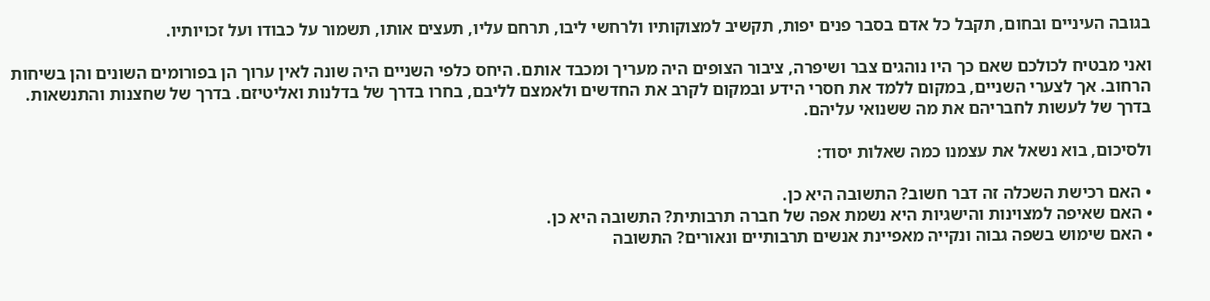בגובה העיניים ובחום, תקבל כל אדם בסבר פנים יפות, תקשיב למצוקותיו ולרחשי ליבו, תרחם עליו, תעצים אותו, תשמור על כבודו ועל זכויותיו.

ואני מבטיח לכולכם שאם כך היו נוהגים צבר ושיפרה, ציבור הצופים היה מעריך ומכבד אותם. היחס כלפי השניים היה שונה לאין ערוך הן בפורומים השונים והן בשיחות הרחוב. אך לצערי השניים, במקום ללמד את חסרי הידע ובמקום לקרב את החדשים ולאמצם לליבם, בחרו בדרך של בדלנות ואליטיזם. בדרך של שחצנות והתנשאות. בדרך של לעשות לחבריהם את מה ששנואי עליהם.

ולסיכום, בוא נשאל את עצמנו כמה שאלות יסוד:

• האם רכישת השכלה זה דבר חשוב? התשובה היא כן.
• האם שאיפה למצוינות והישגיות היא נשמת אפה של חברה תרבותית? התשובה היא כן.
• האם שימוש בשפה גבוה ונקייה מאפיינת אנשים תרבותיים ונאורים? התשובה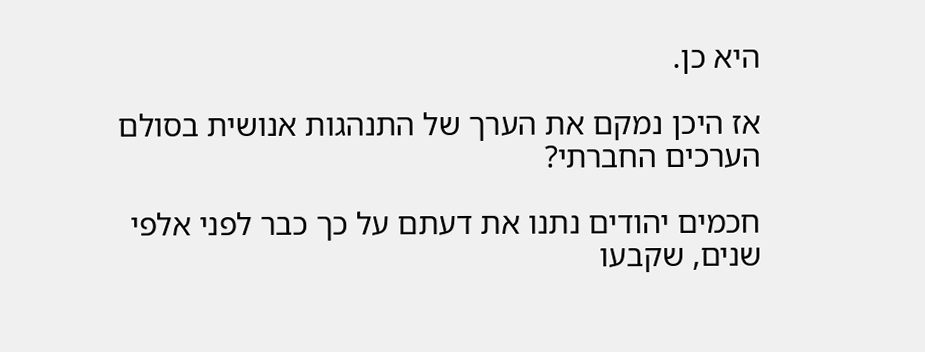היא כן.

אז היכן נמקם את הערך של התנהגות אנושית בסולם הערכים החברתי?

חכמים יהודים נתנו את דעתם על כך כבר לפני אלפי שנים, שקבעו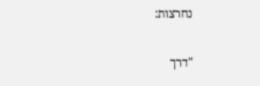נחרצות:

"דרך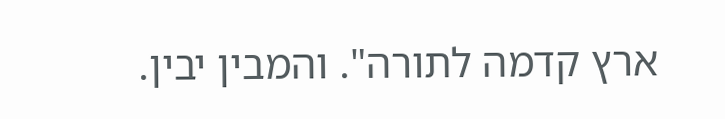ארץ קדמה לתורה". והמבין יבין.